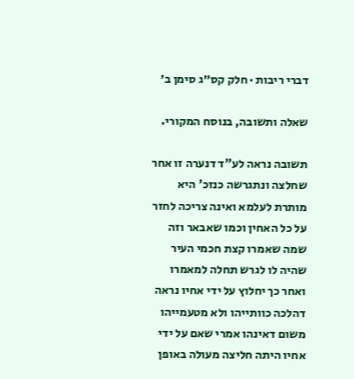דברי ריבות · חלק קס״ג סימן ב׳

שאלה ותשובה, בנוסח המקורי.

תשובה נראה לע"ד דנערה זו אחר שחלצה ונתגרשה כנזכ' היא מותרת לעלמא ואינה צריכה לחזר על כל האחין וכמו שאבאר וזה שמה שאמרו קצת חכמי העיר שהיה לו לגרש תחלה למאמרו ואחר כך יחלוץ על ידי אחיו נראה דהלכה כוותייהו ולא מטעמייהו משום דאינהו אמרי שאם על ידי אחיו היתה חליצה מעולה באופן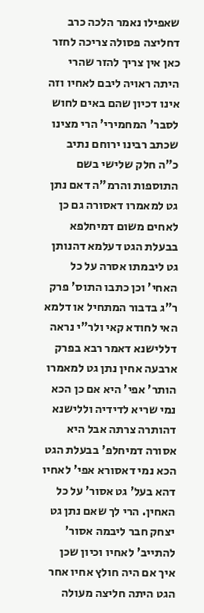שאפילו נאמר הלכה כרב דחליצה פסולה צריכה לחזר כאן אין צריך להזר שהרי היתה ראויה ליבם לאחיו וזה אינו דכיון שהם באים לחוש לסבר' המחמירי' הרי מצינו שכתב רבינו ירוחם נתיב כ"ה חלק שלישי בשם התוספות והרמ"ה דאם נתן גט למאמרו דאסורה גם כן לאחים משום דמיחלפא בבעלת הגט דעלמא דהנותן גט ליבמתו אסרה על כל האחי' וכן כתבו התוס' פרק ר"ג בדבור המתחיל או דלמא האי לחודא קאי ולר"י נראה דללישנא דאמר רבא בפרק ארבעה אחין נתן גט למאמרו הותר' אפי' היא אם כן הכא נמי שריא לדידיה וללישנא דהותרה צרתה אבל היא אסורה דמיחלפ' בבעלת הגט הכא נמי דאסורא אפי' לאחיו דהא בעל' גט אסור' על כל האחין. הרי לך שאם נתן גט יצחק חבר ליבמה אסור' להתייב' לאחיו וכיון שכן איך אם היה חולץ אחיו אחר הגט היתה חליצה מעולה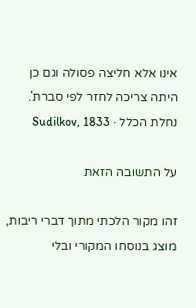אינו אלא חליצה פסולה וגם כן היתה צריכה לחזר לפי סברת'.
נחלת הכלל · Sudilkov, 1833

על התשובה הזאת

זהו מקור הלכתי מתוך דברי ריבות, מוצג בנוסחו המקורי ובלי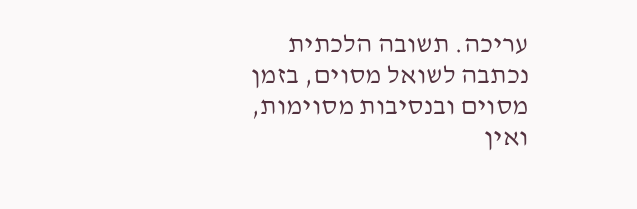עריכה. תשובה הלכתית נכתבה לשואל מסוים, בזמן מסוים ובנסיבות מסוימות, ואין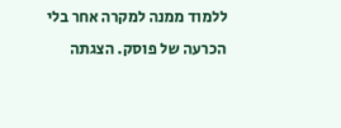ללמוד ממנה למקרה אחר בלי הכרעה של פוסק. הצגתה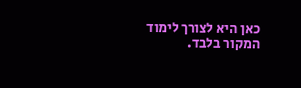כאן היא לצורך לימוד המקור בלבד.